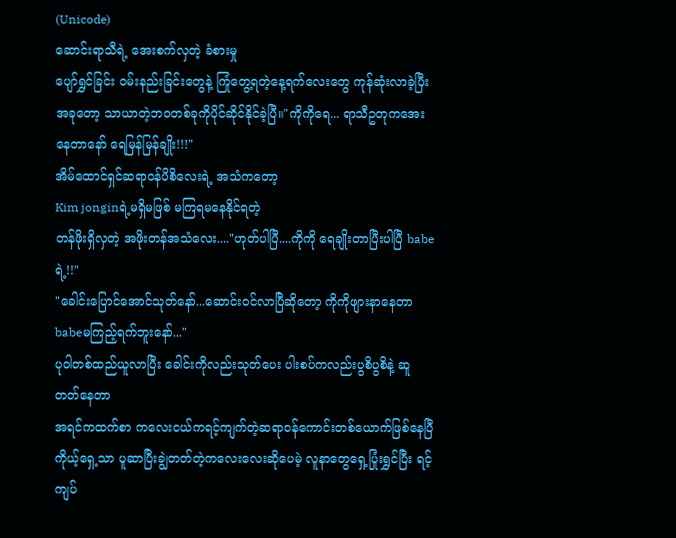(Unicode)
ဆောင်းရာသီရဲ့ အေးစက်လှတဲ့ ခံစားမှု
ပျော်ရွှင်ခြင်း ဝမ်းနည်းခြင်းတွေနဲ့ ကြုံတွေ့ရတဲ့နေ့ရက်လေးတွေ ကုန်ဆုံးလာခဲ့ပြီး
အခုတော့ သာယာတဲ့ဘဝတစ်ခုကိုပိုင်ဆိုင်နိုင်ခဲ့ပြီ။"ကိုကိုရေ... ရာသီဥတုကအေးနေတာနော် ရေမြန်မြန်ချိုး!!!"
အိမ်ထောင်ရှင်ဆရာဝန်ပိစိလေးရဲ့ အသံကတော့
Kim jonginရဲ့မရှိမဖြစ် မကြရမနေနိုင်ရတဲ့
တန်ဖိုးရှိလှတဲ့ အဖိုးတန်အသံလေး...."ဟုတ်ပါပြီ....ကိုကို ရေချိုးတာပြီးပါပြီ babeရဲ့!!"
"ခေါင်းပြောင်အောင်သုတ်နော်...ဆောင်းဝင်လာပြီဆိုတော့ ကိုကိုဖျားနာနေတာ babeမကြည့်ရက်ဘူးနော်..."
ပုဝါတစ်ထည်ယူလာပြီး ခေါင်းကိုလည်းသုတ်ပေး ပါးစပ်ကလည်းပွစိပွစိနဲ့ ဆူတတ်နေတာ
အရင်ကထက်စာ ကလေးငယ်ကရင့်ကျက်တဲ့ဆရာဝန်ကောင်းတစ်ယောက်ဖြစ်နေပြီ
ကိုယ့်ရှေ့သာ ပူဆာပြီးချွဲတတ်တဲ့ကလေးလေးဆိုပေမဲ့ လူနာတွေရှေ့ပြုံးရွှင်ပြီး ရင့်ကျပ်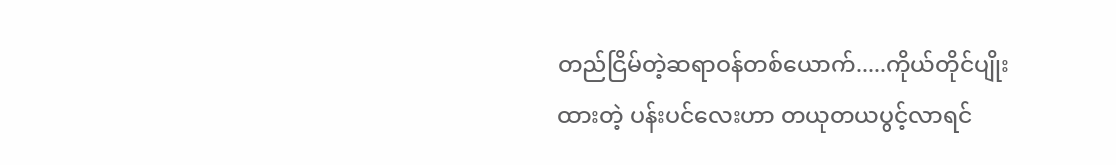တည်ငြိမ်တဲ့ဆရာဝန်တစ်ယောက်.....ကိုယ်တိုင်ပျိုးထားတဲ့ ပန်းပင်လေးဟာ တယုတယပွင့်လာရင်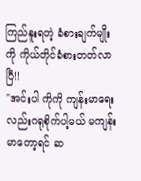ကြည်နူးရတဲ့ ခံစားချက်မျိုးကို ကိုယ်တိုင်ခံစားတတ်လာပြီ!!
"အင်းပါ ကိုကို ကျန်းမာရေးလည်းဂရုစိုက်ပါ့မယ် မကျန်းမာတော့ရင် ဆ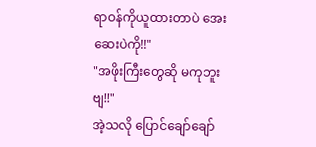ရာဝန်ကိုယူထားတာပဲ အေးဆေးပဲကို!!"
"အဖိုးကြီးတွေဆို မကုဘူးဗျ!!"
အဲ့သလို ပြောင်ချော်ချော်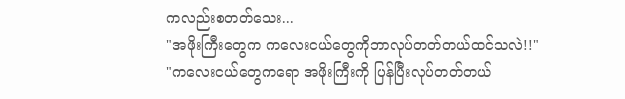ကလည်းစတတ်သေး...
"အဖိုးကြီးတွေက ကလေးငယ်တွေကိုဘာလုပ်တတ်တယ်ထင်သလဲ!!"
"ကလေးငယ်တွေကရော အဖိုးကြီးကို ပြန်ပြီးလုပ်တတ်တယ်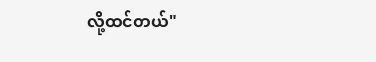လို့ထင်တယ်"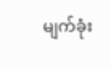မျက်ခုံး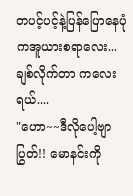တပင့်ပင့်နဲ့ပြန်ပြောနေပုံကအူယားစရာလေး...ချစ်လိုက်တာ ကလေးရယ်....
"ဟော~~ဒီလိုပေါ့ဗျာ ပြွတ်!! မောနင်းကို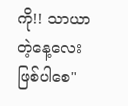ကို!! သာယာတဲ့နေ့လေးဖြစ်ပါစေ"